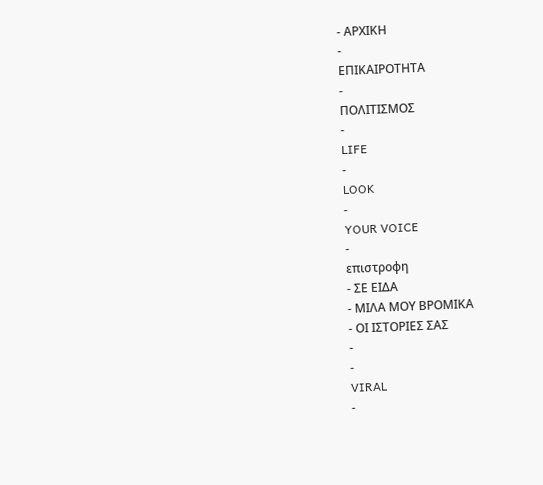- ΑΡΧΙΚΗ
-
ΕΠΙΚΑΙΡΟΤΗΤΑ
-
ΠΟΛΙΤΙΣΜΟΣ
-
LIFE
-
LOOK
-
YOUR VOICE
-
επιστροφη
- ΣΕ ΕΙΔΑ
- ΜΙΛΑ ΜΟΥ ΒΡΟΜΙΚΑ
- ΟΙ ΙΣΤΟΡΙΕΣ ΣΑΣ
-
-
VIRAL
-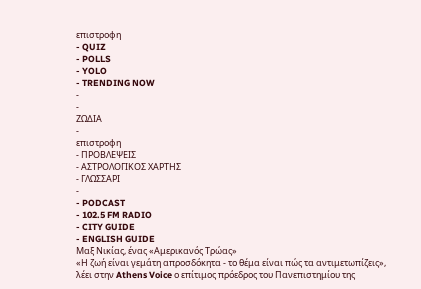επιστροφη
- QUIZ
- POLLS
- YOLO
- TRENDING NOW
-
-
ΖΩΔΙΑ
-
επιστροφη
- ΠΡΟΒΛΕΨΕΙΣ
- ΑΣΤΡΟΛΟΓΙΚΟΣ ΧΑΡΤΗΣ
- ΓΛΩΣΣΑΡΙ
-
- PODCAST
- 102.5 FM RADIO
- CITY GUIDE
- ENGLISH GUIDE
Μαξ Νικίας, ένας «Αμερικανός Τρώας»
«Η ζωή είναι γεμάτη απροσδόκητα - το θέμα είναι πώς τα αντιμετωπίζεις», λέει στην Athens Voice ο επίτιμος πρόεδρος του Πανεπιστημίου της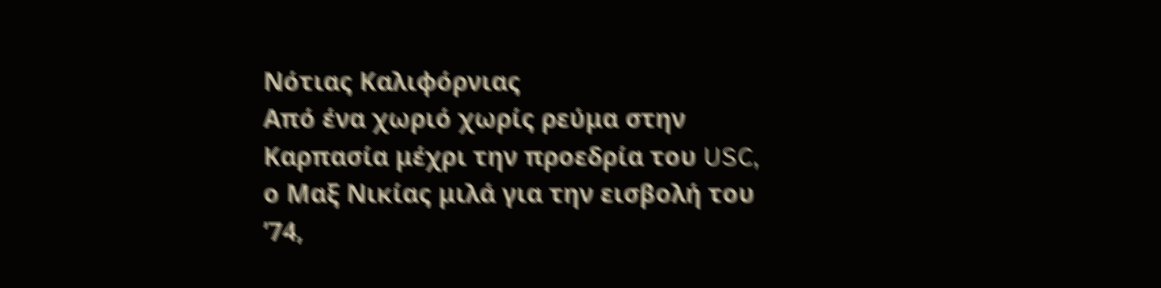Νότιας Καλιφόρνιας
Από ένα χωριό χωρίς ρεύμα στην Καρπασία μέχρι την προεδρία του USC, ο Μαξ Νικίας μιλά για την εισβολή του ’74,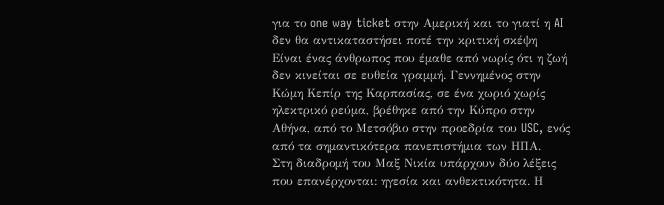για το one way ticket στην Αμερική και το γιατί η AI δεν θα αντικαταστήσει ποτέ την κριτική σκέψη
Είναι ένας άνθρωπος που έμαθε από νωρίς ότι η ζωή δεν κινείται σε ευθεία γραμμή. Γεννημένος στην Κώμη Κεπίρ της Καρπασίας, σε ένα χωριό χωρίς ηλεκτρικό ρεύμα, βρέθηκε από την Κύπρο στην Αθήνα, από το Μετσόβιο στην προεδρία του USC, ενός από τα σημαντικότερα πανεπιστήμια των ΗΠΑ.
Στη διαδρομή του Μαξ Νικία υπάρχουν δύο λέξεις που επανέρχονται: ηγεσία και ανθεκτικότητα. Η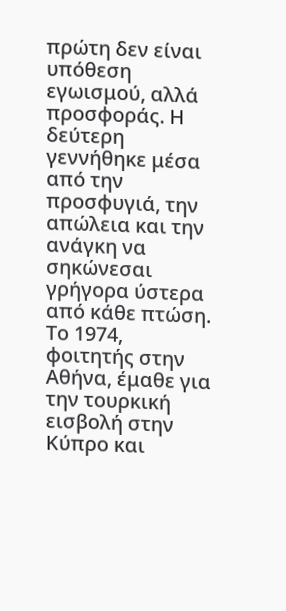πρώτη δεν είναι υπόθεση εγωισμού, αλλά προσφοράς. Η δεύτερη γεννήθηκε μέσα από την προσφυγιά, την απώλεια και την ανάγκη να σηκώνεσαι γρήγορα ύστερα από κάθε πτώση. Το 1974, φοιτητής στην Αθήνα, έμαθε για την τουρκική εισβολή στην Κύπρο και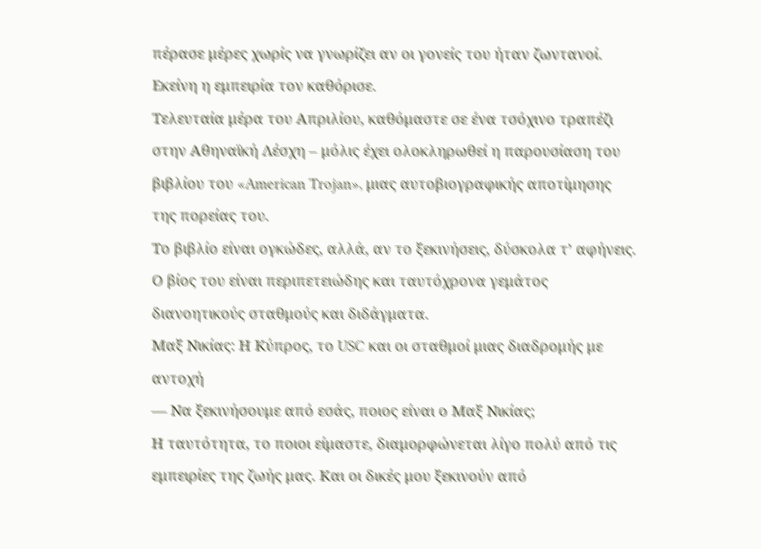πέρασε μέρες χωρίς να γνωρίζει αν οι γονείς του ήταν ζωντανοί. Εκείνη η εμπειρία τον καθόρισε.
Τελευταία μέρα του Απριλίου, καθόμαστε σε ένα τσόχινο τραπέζι στην Αθηναϊκή Λέσχη – μόλις έχει ολοκληρωθεί η παρουσίαση του βιβλίου του «American Trojan», μιας αυτοβιογραφικής αποτίμησης της πορείας του.
Το βιβλίο είναι ογκώδες, αλλά, αν το ξεκινήσεις, δύσκολα τ’ αφήνεις. Ο βίος του είναι περιπετειώδης και ταυτόχρονα γεμάτος διανοητικούς σταθμούς και διδάγματα.
Μαξ Νικίας: Η Κύπρος, το USC και οι σταθμοί μιας διαδρομής με αντοχή
— Να ξεκινήσουμε από εσάς, ποιος είναι ο Μαξ Νικίας;
Η ταυτότητα, το ποιοι είμαστε, διαμορφώνεται λίγο πολύ από τις εμπειρίες της ζωής μας. Και οι δικές μου ξεκινούν από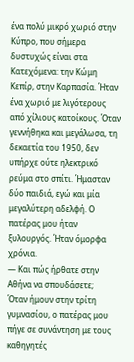ένα πολύ μικρό χωριό στην Κύπρο, που σήμερα δυστυχώς είναι στα Κατεχόμενα: την Κώμη Κεπίρ, στην Καρπασία. Ήταν ένα χωριό με λιγότερους από χίλιους κατοίκους. Όταν γεννήθηκα και μεγάλωσα, τη δεκαετία του 1950, δεν υπήρχε ούτε ηλεκτρικό ρεύμα στο σπίτι. Ήμασταν δύο παιδιά, εγώ και μία μεγαλύτερη αδελφή. Ο πατέρας μου ήταν ξυλουργός. Ήταν όμορφα χρόνια.
— Και πώς ήρθατε στην Αθήνα να σπουδάσετε;
Όταν ήμουν στην τρίτη γυμνασίου, ο πατέρας μου πήγε σε συνάντηση με τους καθηγητές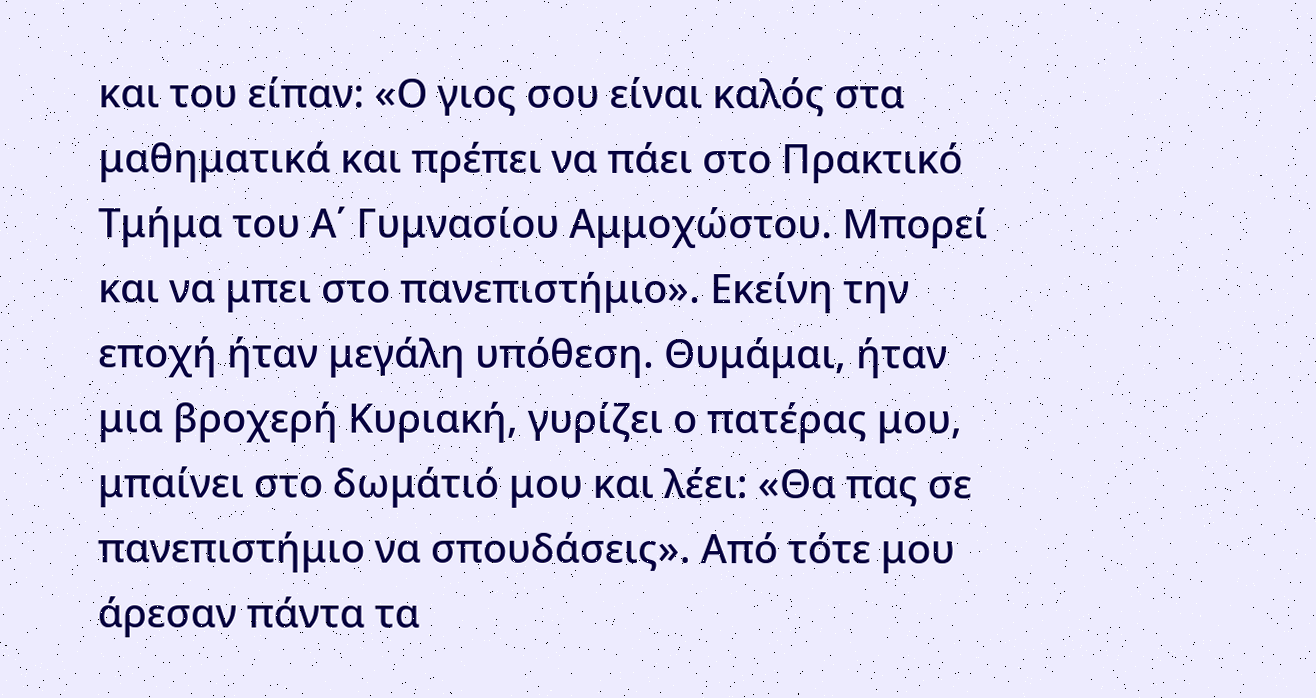και του είπαν: «Ο γιος σου είναι καλός στα μαθηματικά και πρέπει να πάει στο Πρακτικό Τμήμα του Α΄ Γυμνασίου Αμμοχώστου. Μπορεί και να μπει στο πανεπιστήμιο». Εκείνη την εποχή ήταν μεγάλη υπόθεση. Θυμάμαι, ήταν μια βροχερή Κυριακή, γυρίζει ο πατέρας μου, μπαίνει στο δωμάτιό μου και λέει: «Θα πας σε πανεπιστήμιο να σπουδάσεις». Από τότε μου άρεσαν πάντα τα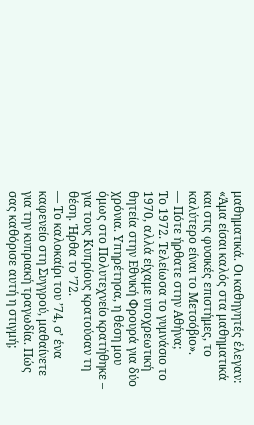μαθηματικά. Οι καθηγητές έλεγαν: «Άμα είσαι καλός στα μαθηματικά και στις φυσικές επιστήμες, το καλύτερο είναι το Μετσόβιο».
— Πότε ήρθατε στην Αθήνα;
Το 1972. Τελείωσα το γυμνάσιο το 1970, αλλά είχαμε υποχρεωτική θητεία στην Εθνική Φρουρά για δύο χρόνια. Υπηρέτησα, η θέση μου όμως στο Πολυτεχνείο κρατήθηκε – για τους Κυπρίους κρατούσαν τη θέση. Ήρθα το ’72.
— Το καλοκαίρι του ’74, σ’ ένα καφενείο στη Συγγρού, μαθαίνετε για την κυπριακή τραγωδία. Πώς σας καθόρισε αυτή η στιγμή;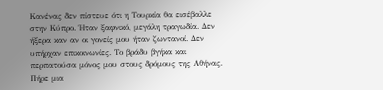Κανένας δεν πίστευε ότι η Τουρκία θα εισέβαλλε στην Κύπρο. Ήταν ξαφνικό, μεγάλη τραγωδία. Δεν ήξερα καν αν οι γονείς μου ήταν ζωντανοί. Δεν υπήρχαν επικοινωνίες. Το βράδυ βγήκα και περπατούσα μόνος μου στους δρόμους της Αθήνας. Πήρε μια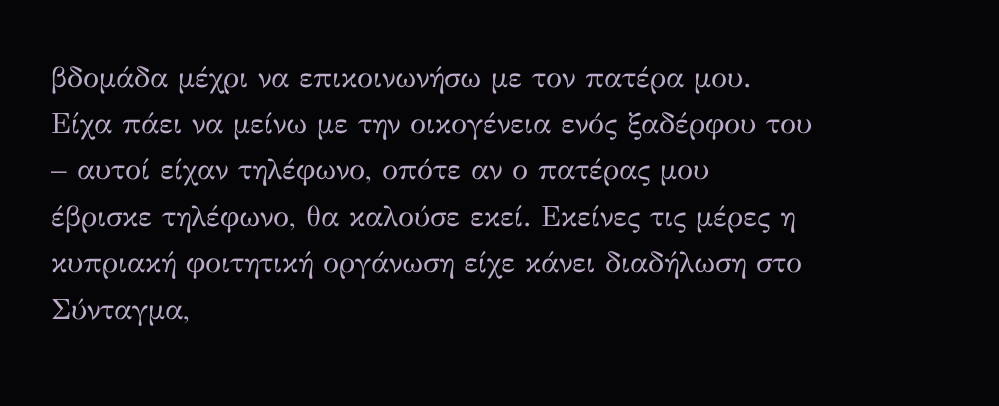βδομάδα μέχρι να επικοινωνήσω με τον πατέρα μου. Είχα πάει να μείνω με την οικογένεια ενός ξαδέρφου του – αυτοί είχαν τηλέφωνο, οπότε αν ο πατέρας μου έβρισκε τηλέφωνο, θα καλούσε εκεί. Εκείνες τις μέρες η κυπριακή φοιτητική οργάνωση είχε κάνει διαδήλωση στο Σύνταγμα,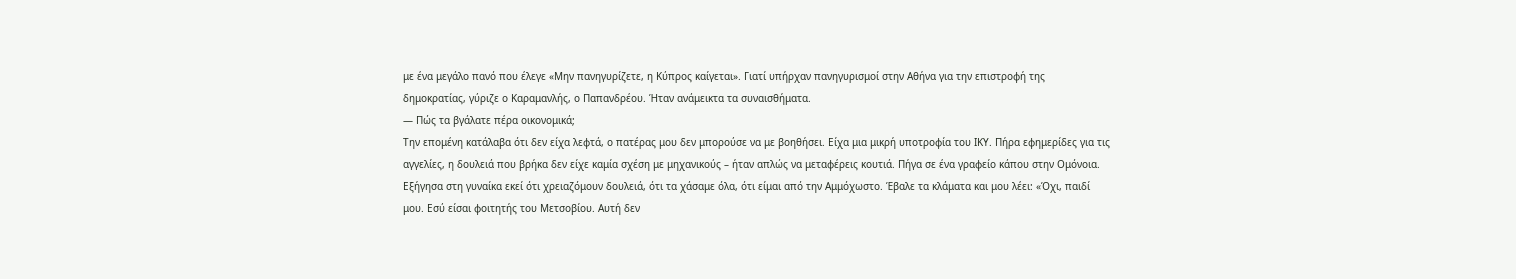με ένα μεγάλο πανό που έλεγε «Μην πανηγυρίζετε, η Κύπρος καίγεται». Γιατί υπήρχαν πανηγυρισμοί στην Αθήνα για την επιστροφή της δημοκρατίας, γύριζε ο Καραμανλής, ο Παπανδρέου. Ήταν ανάμεικτα τα συναισθήματα.
— Πώς τα βγάλατε πέρα οικονομικά;
Την επομένη κατάλαβα ότι δεν είχα λεφτά, ο πατέρας μου δεν μπορούσε να με βοηθήσει. Είχα μια μικρή υποτροφία του ΙΚΥ. Πήρα εφημερίδες για τις αγγελίες, η δουλειά που βρήκα δεν είχε καμία σχέση με μηχανικούς – ήταν απλώς να μεταφέρεις κουτιά. Πήγα σε ένα γραφείο κάπου στην Ομόνοια. Εξήγησα στη γυναίκα εκεί ότι χρειαζόμουν δουλειά, ότι τα χάσαμε όλα, ότι είμαι από την Αμμόχωστο. Έβαλε τα κλάματα και μου λέει: «Όχι, παιδί μου. Εσύ είσαι φοιτητής του Μετσοβίου. Αυτή δεν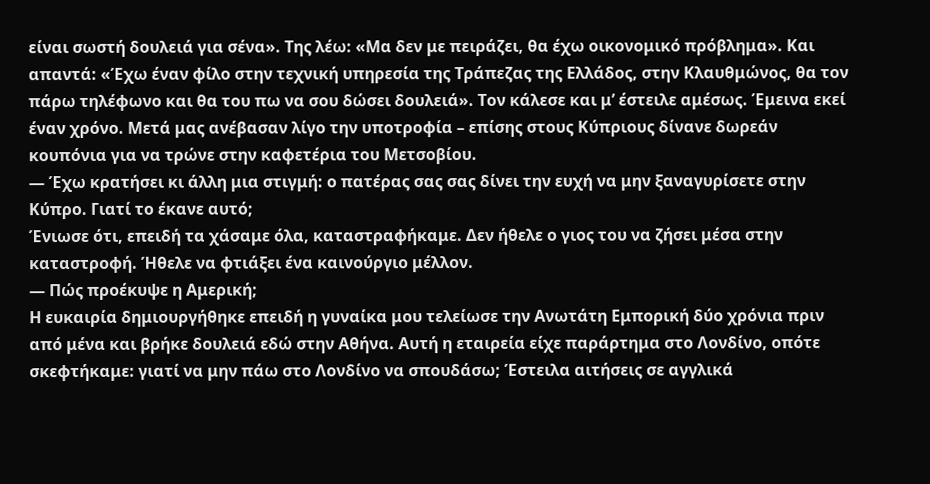είναι σωστή δουλειά για σένα». Της λέω: «Μα δεν με πειράζει, θα έχω οικονομικό πρόβλημα». Και απαντά: «Έχω έναν φίλο στην τεχνική υπηρεσία της Τράπεζας της Ελλάδος, στην Κλαυθμώνος, θα τον πάρω τηλέφωνο και θα του πω να σου δώσει δουλειά». Τον κάλεσε και μ’ έστειλε αμέσως. Έμεινα εκεί έναν χρόνο. Μετά μας ανέβασαν λίγο την υποτροφία – επίσης στους Κύπριους δίνανε δωρεάν κουπόνια για να τρώνε στην καφετέρια του Μετσοβίου.
— Έχω κρατήσει κι άλλη μια στιγμή: ο πατέρας σας σας δίνει την ευχή να μην ξαναγυρίσετε στην Κύπρο. Γιατί το έκανε αυτό;
Ένιωσε ότι, επειδή τα χάσαμε όλα, καταστραφήκαμε. Δεν ήθελε ο γιος του να ζήσει μέσα στην καταστροφή. Ήθελε να φτιάξει ένα καινούργιο μέλλον.
— Πώς προέκυψε η Αμερική;
Η ευκαιρία δημιουργήθηκε επειδή η γυναίκα μου τελείωσε την Ανωτάτη Εμπορική δύο χρόνια πριν από μένα και βρήκε δουλειά εδώ στην Αθήνα. Αυτή η εταιρεία είχε παράρτημα στο Λονδίνο, οπότε σκεφτήκαμε: γιατί να μην πάω στο Λονδίνο να σπουδάσω; Έστειλα αιτήσεις σε αγγλικά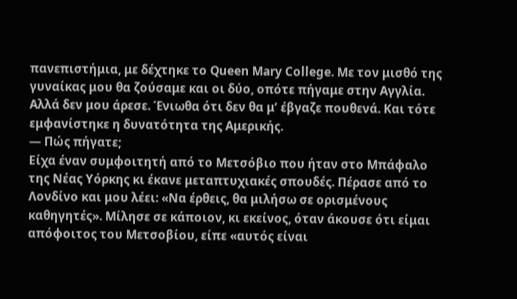πανεπιστήμια, με δέχτηκε το Queen Mary College. Με τον μισθό της γυναίκας μου θα ζούσαμε και οι δύο, οπότε πήγαμε στην Αγγλία. Αλλά δεν μου άρεσε. Ένιωθα ότι δεν θα μ’ έβγαζε πουθενά. Και τότε εμφανίστηκε η δυνατότητα της Αμερικής.
— Πώς πήγατε;
Είχα έναν συμφοιτητή από το Μετσόβιο που ήταν στο Μπάφαλο της Νέας Υόρκης κι έκανε μεταπτυχιακές σπουδές. Πέρασε από το Λονδίνο και μου λέει: «Να έρθεις, θα μιλήσω σε ορισμένους καθηγητές». Μίλησε σε κάποιον, κι εκείνος, όταν άκουσε ότι είμαι απόφοιτος του Μετσοβίου, είπε «αυτός είναι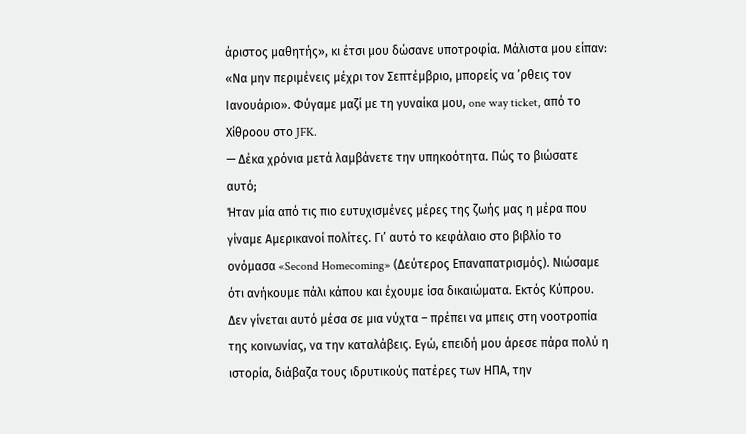άριστος μαθητής», κι έτσι μου δώσανε υποτροφία. Μάλιστα μου είπαν: «Να μην περιμένεις μέχρι τον Σεπτέμβριο, μπορείς να ’ρθεις τον Ιανουάριο». Φύγαμε μαζί με τη γυναίκα μου, one way ticket, από το Χίθροου στο JFK.
— Δέκα χρόνια μετά λαμβάνετε την υπηκοότητα. Πώς το βιώσατε αυτό;
Ήταν μία από τις πιο ευτυχισμένες μέρες της ζωής μας η μέρα που γίναμε Αμερικανοί πολίτες. Γι’ αυτό το κεφάλαιο στο βιβλίο το ονόμασα «Second Homecoming» (Δεύτερος Επαναπατρισμός). Νιώσαμε ότι ανήκουμε πάλι κάπου και έχουμε ίσα δικαιώματα. Εκτός Κύπρου. Δεν γίνεται αυτό μέσα σε μια νύχτα – πρέπει να μπεις στη νοοτροπία της κοινωνίας, να την καταλάβεις. Εγώ, επειδή μου άρεσε πάρα πολύ η ιστορία, διάβαζα τους ιδρυτικούς πατέρες των ΗΠΑ, την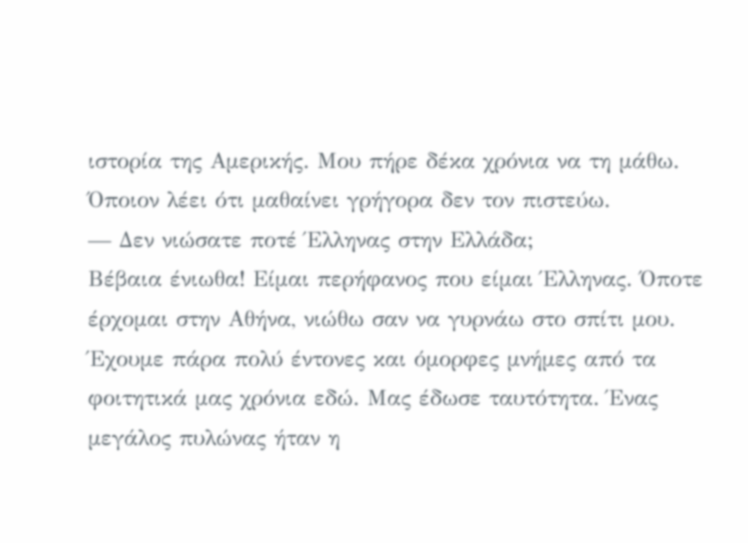ιστορία της Αμερικής. Μου πήρε δέκα χρόνια να τη μάθω. Όποιον λέει ότι μαθαίνει γρήγορα δεν τον πιστεύω.
— Δεν νιώσατε ποτέ Έλληνας στην Ελλάδα;
Βέβαια ένιωθα! Είμαι περήφανος που είμαι Έλληνας. Όποτε έρχομαι στην Αθήνα, νιώθω σαν να γυρνάω στο σπίτι μου. Έχουμε πάρα πολύ έντονες και όμορφες μνήμες από τα φοιτητικά μας χρόνια εδώ. Μας έδωσε ταυτότητα. Ένας μεγάλος πυλώνας ήταν η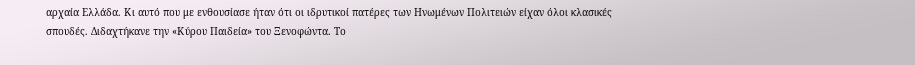αρχαία Ελλάδα. Κι αυτό που με ενθουσίασε ήταν ότι οι ιδρυτικοί πατέρες των Ηνωμένων Πολιτειών είχαν όλοι κλασικές σπουδές. Διδαχτήκανε την «Κύρου Παιδεία» του Ξενοφώντα. Το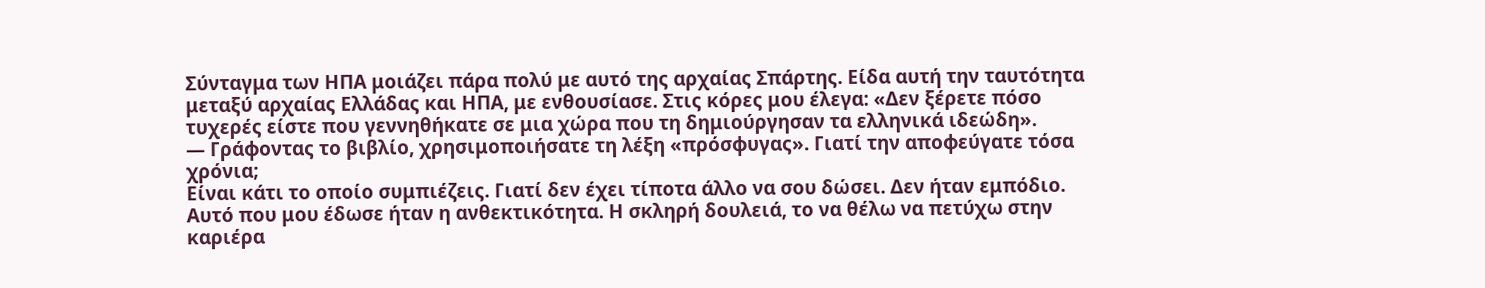Σύνταγμα των ΗΠΑ μοιάζει πάρα πολύ με αυτό της αρχαίας Σπάρτης. Είδα αυτή την ταυτότητα μεταξύ αρχαίας Ελλάδας και ΗΠΑ, με ενθουσίασε. Στις κόρες μου έλεγα: «Δεν ξέρετε πόσο τυχερές είστε που γεννηθήκατε σε μια χώρα που τη δημιούργησαν τα ελληνικά ιδεώδη».
— Γράφοντας το βιβλίο, χρησιμοποιήσατε τη λέξη «πρόσφυγας». Γιατί την αποφεύγατε τόσα χρόνια;
Είναι κάτι το οποίο συμπιέζεις. Γιατί δεν έχει τίποτα άλλο να σου δώσει. Δεν ήταν εμπόδιο. Αυτό που μου έδωσε ήταν η ανθεκτικότητα. Η σκληρή δουλειά, το να θέλω να πετύχω στην καριέρα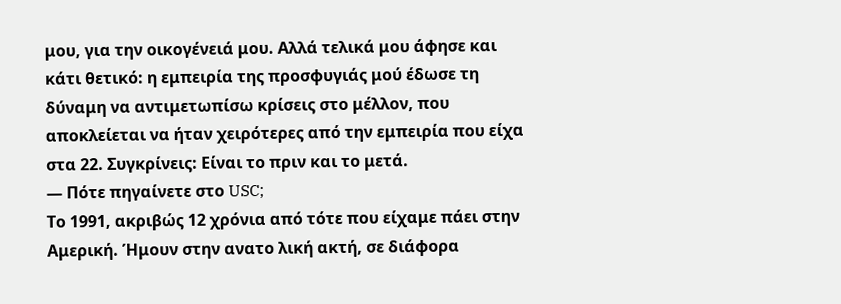μου, για την οικογένειά μου. Αλλά τελικά μου άφησε και κάτι θετικό: η εμπειρία της προσφυγιάς μού έδωσε τη δύναμη να αντιμετωπίσω κρίσεις στο μέλλον, που αποκλείεται να ήταν χειρότερες από την εμπειρία που είχα στα 22. Συγκρίνεις: Είναι το πριν και το μετά.
— Πότε πηγαίνετε στο USC;
Το 1991, ακριβώς 12 χρόνια από τότε που είχαμε πάει στην Αμερική. Ήμουν στην ανατο λική ακτή, σε διάφορα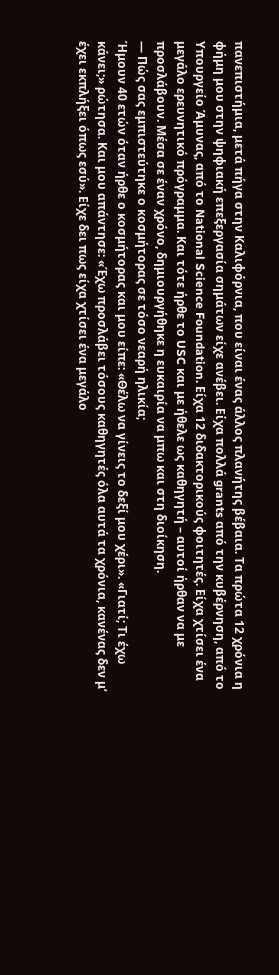πανεπιστήμια, μετά πήγα στην Καλιφόρνια, που είναι ένας άλλος πλανήτης βέβαια. Τα πρώτα 12 χρόνια η φήμη μου στην ψηφιακή επεξεργασία σημάτων είχε ανέβει. Είχα πολλά grants από την κυβέρνηση, από το Υπουργείο Άμυνας, από το National Science Foundation. Είχα 12 διδακτορικούς φοιτητές. Είχα χτίσει ένα μεγάλο ερευνητικό πρόγραμμα. Και τότε ήρθε το USC και με ήθελε ως καθηγητή – αυτοί ήρθαν να με προσλάβουν. Μέσα σε έναν χρόνο, δημιουργήθηκε η ευκαιρία να μπω και στη διοίκηση.
— Πώς σας εμπιστεύτηκε ο κοσμήτορας σε τόσο νεαρή ηλικία;
Ήμουν 40 ετών όταν ήρθε ο κοσμήτορας και μου είπε: «Θέλω να γίνεις το δεξί μου χέρι». «Γιατί; Τι έχω κάνει;» ρώτησα. Και μου απάντησε: «Έχω προσλάβει τόσους καθηγητές όλα αυτά τα χρόνια, κανένας δεν μ’ έχει εκπλήξει όπως εσύ». Είχε δει πως είχα χτίσει ένα μεγάλο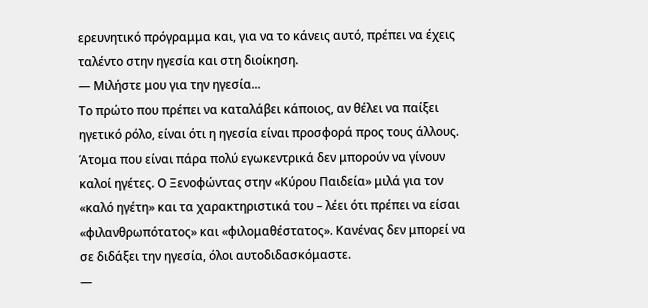ερευνητικό πρόγραμμα και, για να το κάνεις αυτό, πρέπει να έχεις ταλέντο στην ηγεσία και στη διοίκηση.
— Μιλήστε μου για την ηγεσία...
Το πρώτο που πρέπει να καταλάβει κάποιος, αν θέλει να παίξει ηγετικό ρόλο, είναι ότι η ηγεσία είναι προσφορά προς τους άλλους. Άτομα που είναι πάρα πολύ εγωκεντρικά δεν μπορούν να γίνουν καλοί ηγέτες. Ο Ξενοφώντας στην «Κύρου Παιδεία» μιλά για τον «καλό ηγέτη» και τα χαρακτηριστικά του – λέει ότι πρέπει να είσαι «φιλανθρωπότατος» και «φιλομαθέστατος». Κανένας δεν μπορεί να σε διδάξει την ηγεσία, όλοι αυτοδιδασκόμαστε.
—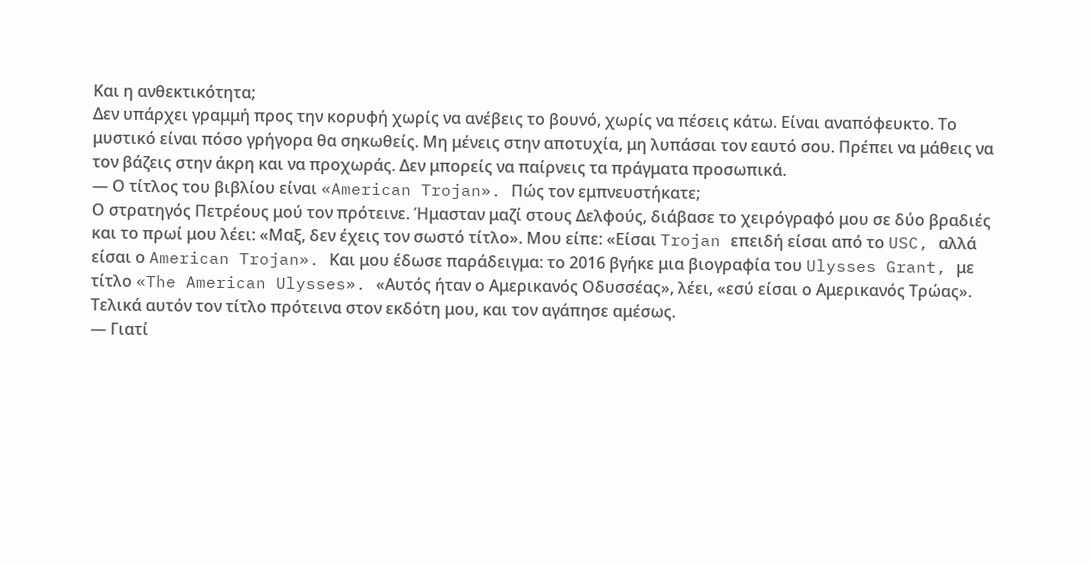Και η ανθεκτικότητα;
Δεν υπάρχει γραμμή προς την κορυφή χωρίς να ανέβεις το βουνό, χωρίς να πέσεις κάτω. Είναι αναπόφευκτο. Το μυστικό είναι πόσο γρήγορα θα σηκωθείς. Μη μένεις στην αποτυχία, μη λυπάσαι τον εαυτό σου. Πρέπει να μάθεις να τον βάζεις στην άκρη και να προχωράς. Δεν μπορείς να παίρνεις τα πράγματα προσωπικά.
— Ο τίτλος του βιβλίου είναι «American Trojan». Πώς τον εμπνευστήκατε;
Ο στρατηγός Πετρέους μού τον πρότεινε. Ήμασταν μαζί στους Δελφούς, διάβασε το χειρόγραφό μου σε δύο βραδιές και το πρωί μου λέει: «Μαξ, δεν έχεις τον σωστό τίτλο». Μου είπε: «Είσαι Trojan επειδή είσαι από το USC, αλλά είσαι ο American Trojan». Και μου έδωσε παράδειγμα: το 2016 βγήκε μια βιογραφία του Ulysses Grant, με τίτλο «The American Ulysses». «Αυτός ήταν ο Αμερικανός Οδυσσέας», λέει, «εσύ είσαι ο Αμερικανός Τρώας». Τελικά αυτόν τον τίτλο πρότεινα στον εκδότη μου, και τον αγάπησε αμέσως.
— Γιατί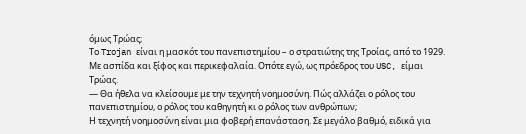όμως Τρώας;
Το Trojan είναι η μασκότ του πανεπιστημίου – ο στρατιώτης της Τροίας, από το 1929. Με ασπίδα και ξίφος και περικεφαλαία. Οπότε εγώ, ως πρόεδρος του USC, είμαι Τρώας.
— Θα ήθελα να κλείσουμε με την τεχνητή νοημοσύνη. Πώς αλλάζει ο ρόλος του πανεπιστημίου, ο ρόλος του καθηγητή κι ο ρόλος των ανθρώπων;
Η τεχνητή νοημοσύνη είναι μια φοβερή επανάσταση. Σε μεγάλο βαθμό, ειδικά για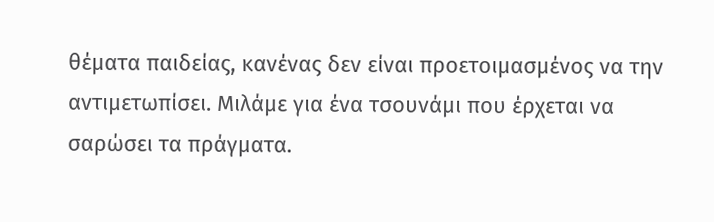θέματα παιδείας, κανένας δεν είναι προετοιμασμένος να την αντιμετωπίσει. Μιλάμε για ένα τσουνάμι που έρχεται να σαρώσει τα πράγματα.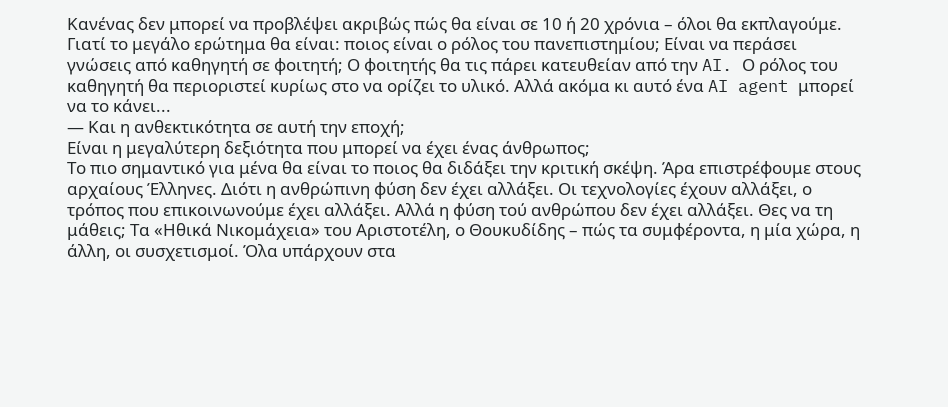Κανένας δεν μπορεί να προβλέψει ακριβώς πώς θα είναι σε 10 ή 20 χρόνια – όλοι θα εκπλαγούμε. Γιατί το μεγάλο ερώτημα θα είναι: ποιος είναι ο ρόλος του πανεπιστημίου; Είναι να περάσει γνώσεις από καθηγητή σε φοιτητή; Ο φοιτητής θα τις πάρει κατευθείαν από την AI. Ο ρόλος του καθηγητή θα περιοριστεί κυρίως στο να ορίζει το υλικό. Αλλά ακόμα κι αυτό ένα AI agent μπορεί να το κάνει...
— Και η ανθεκτικότητα σε αυτή την εποχή;
Είναι η μεγαλύτερη δεξιότητα που μπορεί να έχει ένας άνθρωπος;
Το πιο σημαντικό για μένα θα είναι το ποιος θα διδάξει την κριτική σκέψη. Άρα επιστρέφουμε στους αρχαίους Έλληνες. Διότι η ανθρώπινη φύση δεν έχει αλλάξει. Οι τεχνολογίες έχουν αλλάξει, ο τρόπος που επικοινωνούμε έχει αλλάξει. Αλλά η φύση τού ανθρώπου δεν έχει αλλάξει. Θες να τη μάθεις; Τα «Ηθικά Νικομάχεια» του Αριστοτέλη, ο Θουκυδίδης – πώς τα συμφέροντα, η μία χώρα, η άλλη, οι συσχετισμοί. Όλα υπάρχουν στα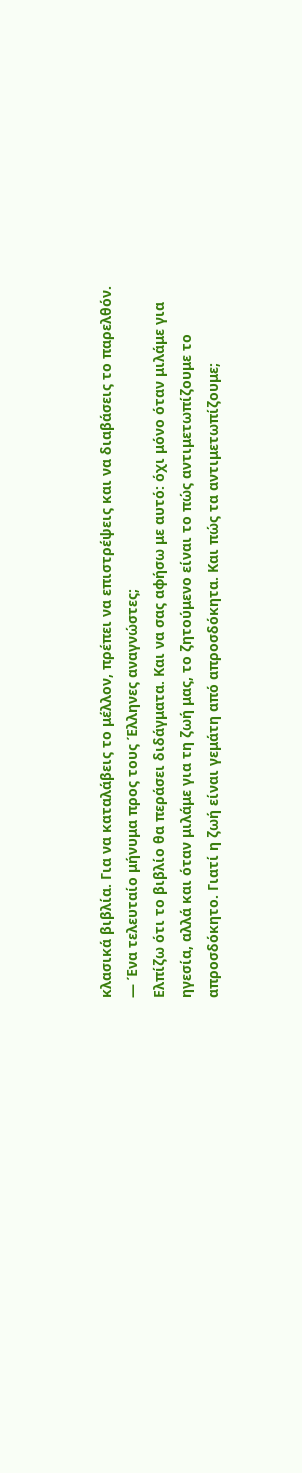κλασικά βιβλία. Για να καταλάβεις το μέλλον, πρέπει να επιστρέψεις και να διαβάσεις το παρελθόν.
— Ένα τελευταίο μήνυμα προς τους Έλληνες αναγνώστες;
Ελπίζω ότι το βιβλίο θα περάσει διδάγματα. Και να σας αφήσω με αυτό: όχι μόνο όταν μιλάμε για ηγεσία, αλλά και όταν μιλάμε για τη ζωή μας, το ζητούμενο είναι το πώς αντιμετωπίζουμε το απροσδόκητο. Γιατί η ζωή είναι γεμάτη από απροσδόκητα. Και πώς τα αντιμετωπίζουμε;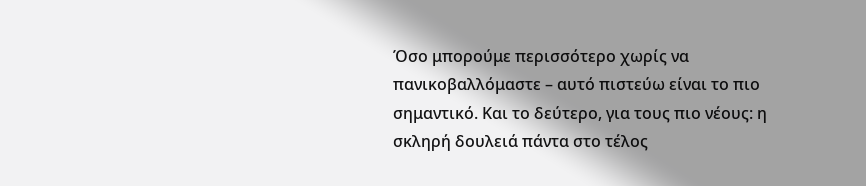Όσο μπορούμε περισσότερο χωρίς να πανικοβαλλόμαστε – αυτό πιστεύω είναι το πιο σημαντικό. Και το δεύτερο, για τους πιο νέους: η σκληρή δουλειά πάντα στο τέλος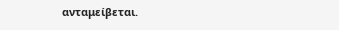ανταμείβεται.